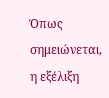Όπως σημειώνεται, η εξέλιξη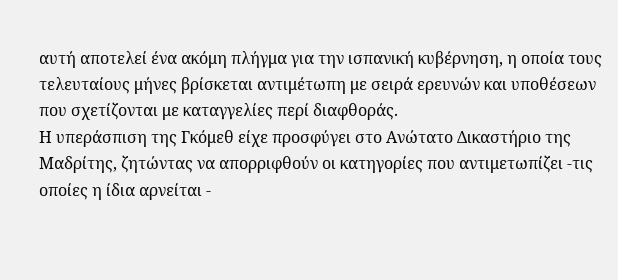αυτή αποτελεί ένα ακόμη πλήγμα για την ισπανική κυβέρνηση, η οποία τους τελευταίους μήνες βρίσκεται αντιμέτωπη με σειρά ερευνών και υποθέσεων που σχετίζονται με καταγγελίες περί διαφθοράς.
Η υπεράσπιση της Γκόμεθ είχε προσφύγει στο Ανώτατο Δικαστήριο της Μαδρίτης, ζητώντας να απορριφθούν οι κατηγορίες που αντιμετωπίζει -τις οποίες η ίδια αρνείται -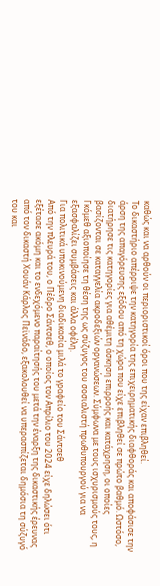καθώς και να αρθούν οι περιοριστικοί όροι που της είχαν επιβληθεί.
Το δικαστήριο απέρριψε την κατηγορία της επιχειρηματικής διαφθοράς και αποφάσισε την άρση της απαγόρευσης εξόδου από τη χώρα που είχε επιβληθεί σε πρώτο βαθμό. Ωστόσο, διατήρησε τις κατηγορίες για αθέμιτη άσκηση επιρροής και κατάχρηση, οι οποίες βασίζονται σε καταγγελία ακροδεξιών οργανώσεων. Σύμφωνα με τους ισχυρισμούς τους, η Γκόμεθ αξιοποίησε τη θέση της ως σύζυγος του σοσιαλιστή πρωθυπουργού για να εξασφαλίζει συμβάσεις και άλλα οφέλη.
Για πολιτικά υποκινούμενη διαδικασία μιλά το γραφείο του Σάντσεθ
Από την πλευρά του, ο Πέδρο Σάντσεθ, ο οποίος τον Απρίλιο του 2024 είχε δηλώσει ότι εξέτασε ακόμη και το ενδεχόμενο παραίτησής του μετά την έναρξη της δικαστικής έρευνας από τον δικαστή Χουάν Κάρλος Πεϊνάδο, εξακολουθεί να υπερασπίζεται δημόσια τη σύζυγό του και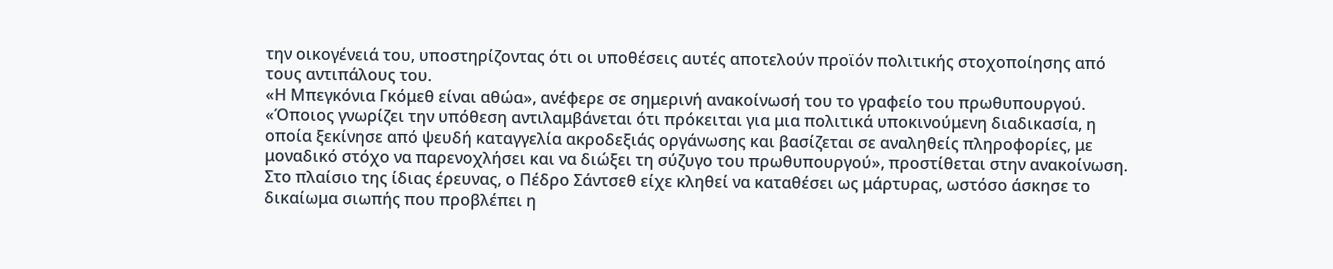την οικογένειά του, υποστηρίζοντας ότι οι υποθέσεις αυτές αποτελούν προϊόν πολιτικής στοχοποίησης από τους αντιπάλους του.
«Η Μπεγκόνια Γκόμεθ είναι αθώα», ανέφερε σε σημερινή ανακοίνωσή του το γραφείο του πρωθυπουργού.
«Όποιος γνωρίζει την υπόθεση αντιλαμβάνεται ότι πρόκειται για μια πολιτικά υποκινούμενη διαδικασία, η οποία ξεκίνησε από ψευδή καταγγελία ακροδεξιάς οργάνωσης και βασίζεται σε αναληθείς πληροφορίες, με μοναδικό στόχο να παρενοχλήσει και να διώξει τη σύζυγο του πρωθυπουργού», προστίθεται στην ανακοίνωση.
Στο πλαίσιο της ίδιας έρευνας, ο Πέδρο Σάντσεθ είχε κληθεί να καταθέσει ως μάρτυρας, ωστόσο άσκησε το δικαίωμα σιωπής που προβλέπει η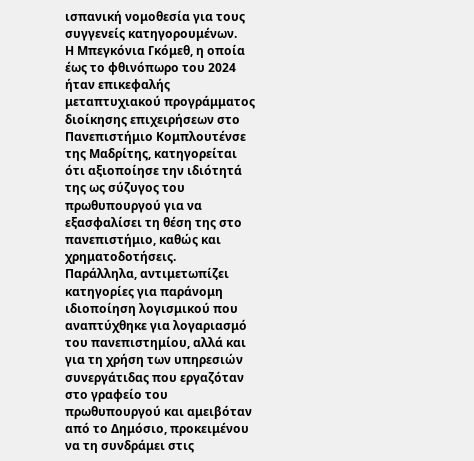ισπανική νομοθεσία για τους συγγενείς κατηγορουμένων.
Η Μπεγκόνια Γκόμεθ, η οποία έως το φθινόπωρο του 2024 ήταν επικεφαλής μεταπτυχιακού προγράμματος διοίκησης επιχειρήσεων στο Πανεπιστήμιο Κομπλουτένσε της Μαδρίτης, κατηγορείται ότι αξιοποίησε την ιδιότητά της ως σύζυγος του πρωθυπουργού για να εξασφαλίσει τη θέση της στο πανεπιστήμιο, καθώς και χρηματοδοτήσεις.
Παράλληλα, αντιμετωπίζει κατηγορίες για παράνομη ιδιοποίηση λογισμικού που αναπτύχθηκε για λογαριασμό του πανεπιστημίου, αλλά και για τη χρήση των υπηρεσιών συνεργάτιδας που εργαζόταν στο γραφείο του πρωθυπουργού και αμειβόταν από το Δημόσιο, προκειμένου να τη συνδράμει στις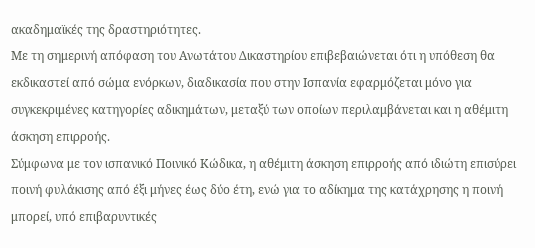ακαδημαϊκές της δραστηριότητες.
Με τη σημερινή απόφαση του Ανωτάτου Δικαστηρίου επιβεβαιώνεται ότι η υπόθεση θα εκδικαστεί από σώμα ενόρκων, διαδικασία που στην Ισπανία εφαρμόζεται μόνο για συγκεκριμένες κατηγορίες αδικημάτων, μεταξύ των οποίων περιλαμβάνεται και η αθέμιτη άσκηση επιρροής.
Σύμφωνα με τον ισπανικό Ποινικό Κώδικα, η αθέμιτη άσκηση επιρροής από ιδιώτη επισύρει ποινή φυλάκισης από έξι μήνες έως δύο έτη, ενώ για το αδίκημα της κατάχρησης η ποινή μπορεί, υπό επιβαρυντικές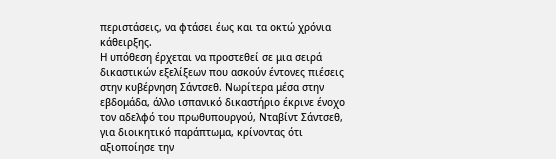περιστάσεις, να φτάσει έως και τα οκτώ χρόνια κάθειρξης.
Η υπόθεση έρχεται να προστεθεί σε μια σειρά δικαστικών εξελίξεων που ασκούν έντονες πιέσεις στην κυβέρνηση Σάντσεθ. Νωρίτερα μέσα στην εβδομάδα, άλλο ισπανικό δικαστήριο έκρινε ένοχο τον αδελφό του πρωθυπουργού, Νταβίντ Σάντσεθ, για διοικητικό παράπτωμα, κρίνοντας ότι αξιοποίησε την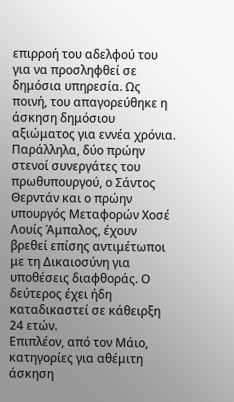επιρροή του αδελφού του για να προσληφθεί σε δημόσια υπηρεσία. Ως ποινή, του απαγορεύθηκε η άσκηση δημόσιου αξιώματος για εννέα χρόνια.
Παράλληλα, δύο πρώην στενοί συνεργάτες του πρωθυπουργού, ο Σάντος Θερντάν και ο πρώην υπουργός Μεταφορών Χοσέ Λουίς Άμπαλος, έχουν βρεθεί επίσης αντιμέτωποι με τη Δικαιοσύνη για υποθέσεις διαφθοράς. Ο δεύτερος έχει ήδη καταδικαστεί σε κάθειρξη 24 ετών.
Επιπλέον, από τον Μάιο, κατηγορίες για αθέμιτη άσκηση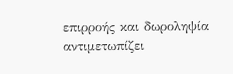επιρροής και δωροληψία αντιμετωπίζει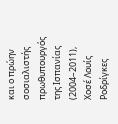και ο πρώην σοσιαλιστής πρωθυπουργός της Ισπανίας (2004–2011), Χοσέ Λουίς Ροδρίγκες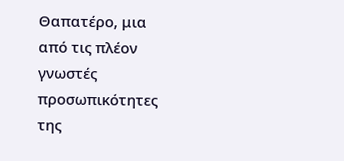Θαπατέρο, μια από τις πλέον γνωστές προσωπικότητες της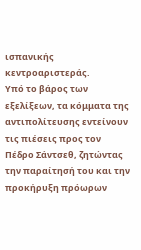ισπανικής κεντροαριστεράς.
Υπό το βάρος των εξελίξεων, τα κόμματα της αντιπολίτευσης εντείνουν τις πιέσεις προς τον Πέδρο Σάντσεθ, ζητώντας την παραίτησή του και την προκήρυξη πρόωρων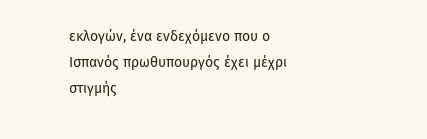εκλογών, ένα ενδεχόμενο που ο Ισπανός πρωθυπουργός έχει μέχρι στιγμής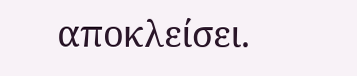αποκλείσει.